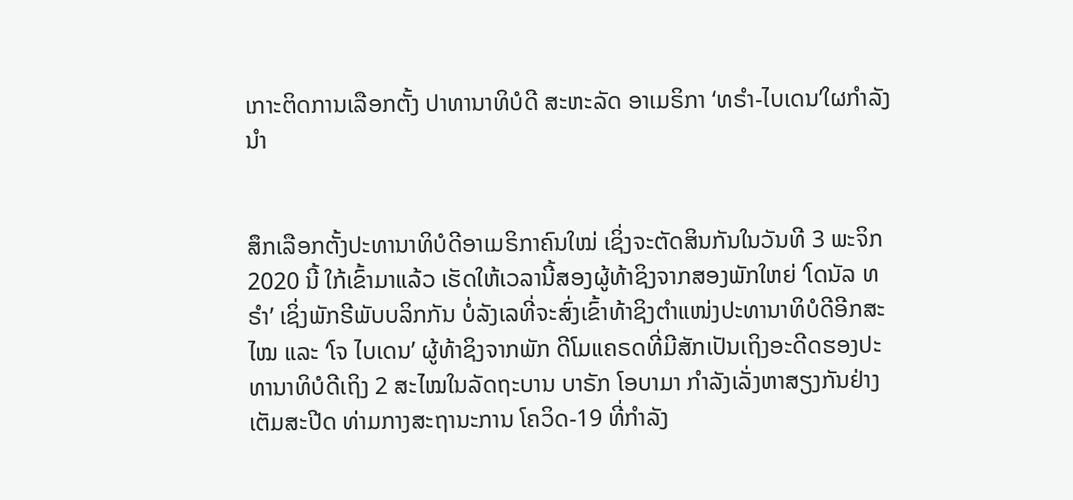ເກາະຕິດການເລືອກຕັ້ງ ປາທານາທິບໍດີ ສະຫະລັດ ອາເມຣິກາ ‘ທຣໍາ-ໄບເດນ’ໃຜກໍາລັງນໍາ


ສຶກເລືອກຕັ້ງປະທານາທິບໍດີອາເມຣິກາຄົນໃໝ່ ເຊິ່ງຈະຕັດສິນກັນໃນວັນທີ 3 ພະຈິກ 2020 ນີ້ ໃກ້ເຂົ້າມາແລ້ວ ເຮັດໃຫ້ເວລານີ້ສອງຜູ້ທ້າຊິງຈາກສອງພັກໃຫຍ່ ‘ໂດນັລ ທຣໍາ’ ເຊິ່ງພັກຣີພັບບລິກກັນ ບໍ່ລັງເລທີ່ຈະສົ່ງເຂົ້າທ້າຊິງຕຳແໜ່ງປະທານາທິບໍດີອີກສະໄໝ ແລະ ‘ໂຈ ໄບເດນ’ ຜູ້ທ້າຊິງຈາກພັກ ດີໂມແຄຣດທີ່ມີສັກເປັນເຖິງອະດີດຮອງປະທານາທິບໍດີເຖິງ 2 ສະໄໝໃນລັດຖະບານ ບາຣັກ ໂອບາມາ ກຳລັງເລັ່ງຫາສຽງກັນຢ່າງເຕັມສະປີດ ທ່າມກາງສະຖານະການ ໂຄວິດ-19 ທີ່ກຳລັງ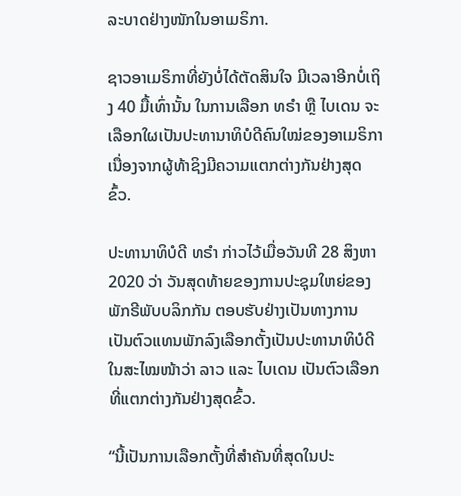ລະບາດຢ່າງໜັກໃນອາເມຣິກາ.

ຊາວອາເມຣິກາທີ່ຍັງບໍ່ໄດ້ຕັດສິນໃຈ ມີເວລາອີກບໍ່ເຖິງ 40 ມື້ເທົ່ານັ້ນ ໃນການເລືອກ ທຣໍາ ຫຼື ໄບເດນ ຈະເລືອກໃຜເປັນປະທານາທິບໍດີຄົນໃໝ່ຂອງອາເມຣິກາ ເນື່ອງຈາກຜູ້ທ້າຊິງມີຄວາມແຕກຕ່າງກັນຢ່າງສຸດຂົ້ວ.

ປະທານາທິບໍດີ ທຣໍາ ກ່າວໄວ້ເມື່ອວັນທີ 28 ສິງຫາ 2020 ວ່າ ວັນສຸດທ້າຍຂອງການປະຊຸມໃຫຍ່ຂອງພັກຣີພັບບລິກກັນ ຕອບຮັບຢ່າງເປັນທາງການ ເປັນຕົວແທນພັກລົງເລືອກຕັ້ງເປັນປະທານາທິບໍດີໃນສະໄໝໜ້າວ່າ ລາວ ແລະ ໄບເດນ ເປັນຕົວເລືອກທີ່ແຕກຕ່າງກັນຢ່າງສຸດຂົ້ວ.

“ນີ້ເປັນການເລືອກຕັ້ງທີ່ສໍາຄັນທີ່ສຸດໃນປະ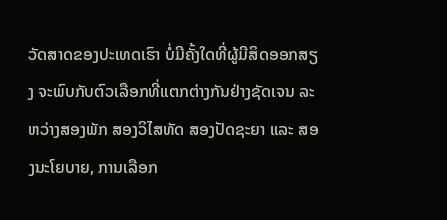ວັດສາດຂອງປະເທດເຮົາ ບໍ່ມີຄັ້ງໃດທີ່ຜູ້ມີສິດອອກສຽງ ຈະພົບກັບຕົວເລືອກທີ່ແຕກຕ່າງກັນຢ່າງຊັດເຈນ ລະຫວ່າງສອງພັກ ສອງວິໄສທັດ ສອງປັດຊະຍາ ແລະ ສອງນະໂຍບາຍ, ການເລືອກ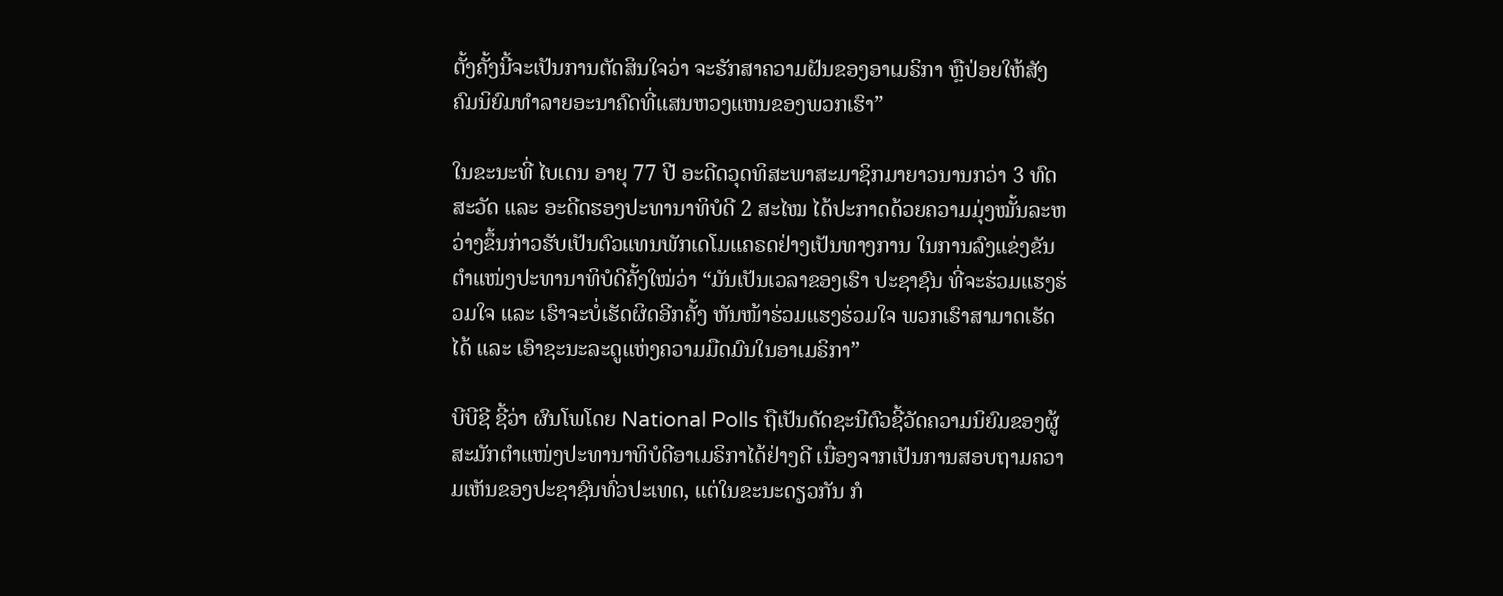ຕັ້ງຄັ້ງນີ້ຈະເປັນການຕັດສິນໃຈວ່າ ຈະຮັກສາຄວາມຝັນຂອງອາເມຣິກາ ຫຼືປ່ອຍໃຫ້ສັງຄົມນິຍົມທຳລາຍອະນາຄົດທີ່ແສນຫວງແຫນຂອງພວກເຮົາ”

ໃນຂະນະທີ່ ໄບເດນ ອາຍຸ 77 ປີ ອະດີດວຸດທິສະພາສະມາຊິກມາຍາວນານກວ່າ 3 ທົດສະວັດ ແລະ ອະດີດຮອງປະທານາທິບໍດີ 2 ສະໄໝ ໄດ້ປະກາດດ້ວຍຄວາມມຸ່ງໝັ້ນລະຫວ່າງຂຶ້ນກ່າວຮັບເປັນຕົວແທນພັກເດໂມແຄຣດຢ່າງເປັນທາງການ ໃນການລົງແຂ່ງຂັນຕຳແໜ່ງປະທານາທິບໍດີຄັ້ງໃໝ່ວ່າ “ມັນເປັນເວລາຂອງເຮົາ ປະຊາຊົນ ທີ່ຈະຮ່ວມແຮງຮ່ວມໃຈ ແລະ ເຮົາຈະບໍ່ເຮັດຜິດອີກຄັ້ງ ຫັນໜ້າຮ່ວມແຮງຮ່ວມໃຈ ພວກເຮົາສາມາດເຮັດໄດ້ ແລະ ເອົາຊະນະລະດູແຫ່ງຄວາມມືດມົນໃນອາເມຣິກາ”

ບີບີຊີ ຊີ້ວ່າ ຜົນໂພໂດຍ National Polls ຖືເປັນດັດຊະນີຕົວຊີ້ວັດຄວາມນິຍົມຂອງຜູ້ສະມັກຕຳແໜ່ງປະທານາທິບໍດີອາເມຣິກາໄດ້ຢ່າງດີ ເນື່ອງຈາກເປັນການສອບຖາມຄວາມເຫັນຂອງປະຊາຊົນທົ່ວປະເທດ, ແຕ່ໃນຂະນະດຽວກັນ ກໍ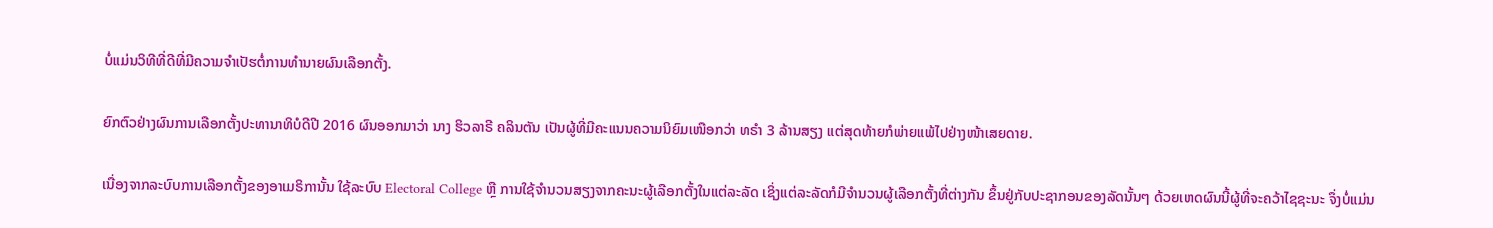ບໍ່ແມ່ນວິທີທີ່ດີທີ່ມີຄວາມຈຳເປັຮຕໍ່ການທຳນາຍຜົນເລືອກຕັ້ງ.

ຍົກຕົວຢ່າງຜົນການເລືອກຕັ້ງປະທານາທິບໍດີປີ 2016 ຜົນອອກມາວ່າ ນາງ ຮິວລາຣີ ຄລິນຕັນ ເປັນຜູ້ທີ່ມີຄະແນນຄວາມນິຍົມເໜືອກວ່າ ທຣຳ 3 ລ້ານສຽງ ແຕ່ສຸດທ້າຍກໍພ່າຍແພ້ໄປຢ່າງໜ້າເສຍດາຍ.

ເນື່ອງຈາກລະບົບການເລືອກຕັ້ງຂອງອາເມຣິການັ້ນ ໃຊ້ລະບົບ Electoral College ຫຼື ການໃຊ້ຈຳນວນສຽງຈາກຄະນະຜູ້ເລືອກຕັ້ງໃນແຕ່ລະລັດ ເຊິ່ງແຕ່ລະລັດກໍມີຈຳນວນຜູ້ເລືອກຕັ້ງທີ່ຕ່າງກັນ ຂຶ້ນຢູ່ກັບປະຊາກອນຂອງລັດນັ້ນໆ ດ້ວຍເຫດຜົນນີ້ຜູ້ທີ່ຈະຄວ້າໄຊຊະນະ ຈຶ່ງບໍ່ແມ່ນ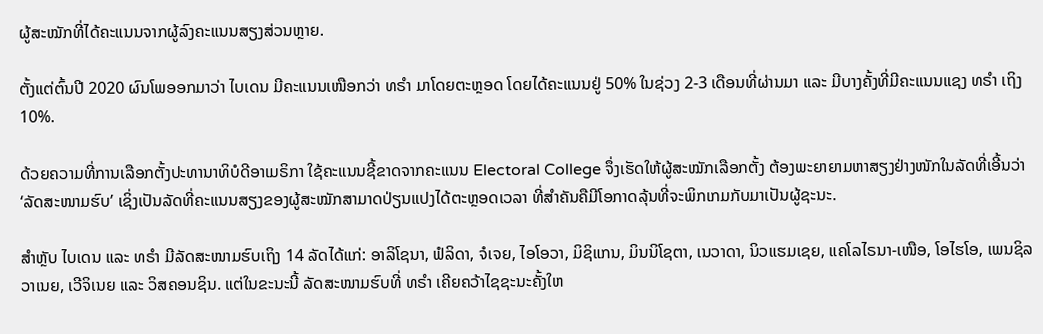ຜູ້ສະໝັກທີ່ໄດ້ຄະແນນຈາກຜູ້ລົງຄະແນນສຽງສ່ວນຫຼາຍ.

ຕັ້ງແຕ່ຕົ້ນປີ 2020 ຜົນໂພອອກມາວ່າ ໄບເດນ ມີຄະແນນເໜືອກວ່າ ທຣໍາ ມາໂດຍຕະຫຼອດ ໂດຍໄດ້ຄະແນນຢູ່ 50% ໃນຊ່ວງ 2-3 ເດືອນທີ່ຜ່ານມາ ແລະ ມີບາງຄັ້ງທີ່ມີຄະແນນແຊງ ທຣໍາ ເຖິງ 10%.

ດ້ວຍຄວາມທີ່ການເລືອກຕັ້ງປະທານາທິບໍດີອາເມຣິກາ ໃຊ້ຄະແນນຊີ້ຂາດຈາກຄະແນນ Electoral College ຈຶ່ງເຮັດໃຫ້ຜູ້ສະໝັກເລືອກຕັ້ງ ຕ້ອງພະຍາຍາມຫາສຽງຢ່າງໜັກໃນລັດທີ່ເອີ້ນວ່າ ‘ລັດສະໜາມຮົບ’ ເຊິ່ງເປັນລັດທີ່ຄະແນນສຽງຂອງຜູ້ສະໝັກສາມາດປ່ຽນແປງໄດ້ຕະຫຼອດເວລາ ທີ່ສໍາຄັນຄືມີໂອກາດລຸ້ນທີ່ຈະພິກເກມກັບມາເປັນຜູ້ຊະນະ.

ສຳຫຼັບ ໄບເດນ ແລະ ທຣໍາ ມີລັດສະໜາມຮົບເຖິງ 14 ລັດໄດ້ແກ່: ອາລິໂຊນາ, ຟໍລິດາ, ຈໍເຈຍ, ໄອໂອວາ, ມິຊິແກນ, ມິນນິໂຊຕາ, ເນວາດາ, ນິວແຮມເຊຍ, ແຄໂລໄຣນາ-ເໜືອ, ໂອໄຮໂອ, ເພນຊິລວາເນຍ, ເວີຈິເນຍ ແລະ ວິສຄອນຊິນ. ແຕ່ໃນຂະນະນີ້ ລັດສະໜາມຮົບທີ່ ທຣໍາ ເຄີຍຄວ້າໄຊຊະນະຄັ້ງໃຫ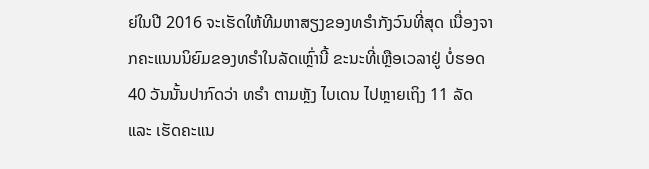ຍ່ໃນປີ 2016 ຈະເຮັດໃຫ້ທີມຫາສຽງຂອງທຣໍາກັງວົນທີ່ສຸດ ເນື່ອງຈາກຄະແນນນິຍົມຂອງທຣໍາໃນລັດເຫຼົ່ານີ້ ຂະນະທີ່ເຫຼືອເວລາຢູ່ ບໍ່ຮອດ 40 ວັນນັ້ນປາກົດວ່າ ທຣໍາ ຕາມຫຼັງ ໄບເດນ ໄປຫຼາຍເຖິງ 11 ລັດ ແລະ ເຮັດຄະແນ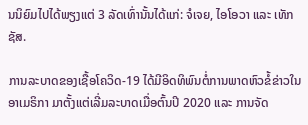ນນິຍົມໄປໄດ້ພຽງແຕ່ 3 ລັດເທົ່ານັ້ນໄດ້ແກ່: ຈໍເຈຍ, ໄອໂອວາ ແລະ ເທັກຊັສ.

ການລະບາດຂອງເຊື້ອໂຄວິດ-19 ໄດ້ມີອິດທິພົນຕໍ່ການພາດຫົວຂໍ້ຂ່າວໃນອາເມຣິກາ ມາຕັ້ງແຕ່ເລີ່ມລະບາດເມື່ອຕົ້ນປິ 2020 ແລະ ການຈັດ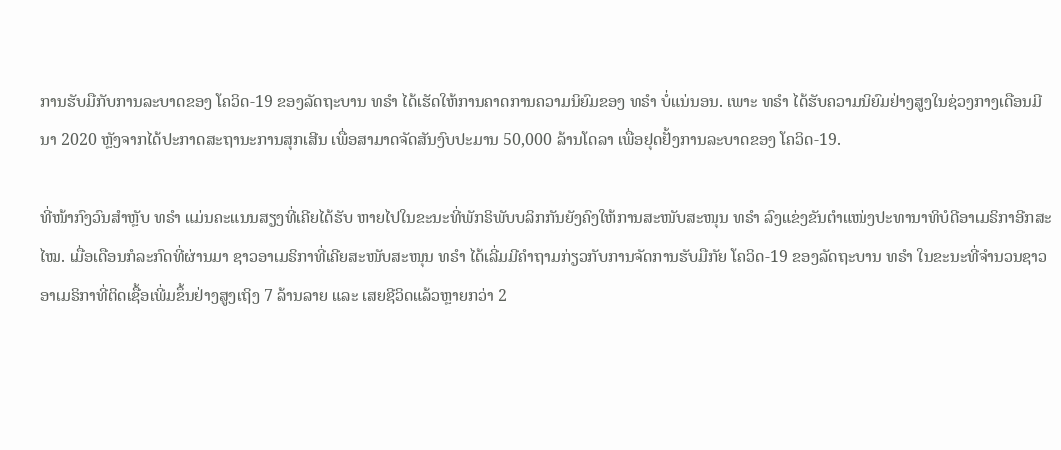ການຮັບມືກັບການລະບາດຂອງ ໂຄວິດ-19 ຂອງລັດຖະບານ ທຣໍາ ໄດ້ເຮັດໃຫ້ການຄາດການຄວາມນິຍົມຂອງ ທຣໍາ ບໍ່ແນ່ນອນ. ເພາະ ທຣໍາ ໄດ້ຮັບຄວາມນິຍົມຢ່າງສູງໃນຊ່ວງກາງເດືອນມີນາ 2020 ຫຼັງຈາກໄດ້ປະກາດສະຖານະການສຸກເສີນ ເພື່ອສາມາດຈັດສັນງົບປະມານ 50,000 ລ້ານໂດລາ ເພື່ອຢຸດຢັ້ງການລະບາດຂອງ ໂຄວິດ-19.

ທີ່ໜ້າກົງວົນສຳຫຼັບ ທຣໍາ ແມ່ນຄະແນນສຽງທີ່ເຄີຍໄດ້ຮັບ ຫາຍໄປໃນຂະນະທີ່ພັກຣິພັບບລິກກັນຍັງຄົງໃຫ້ການສະໜັບສະໜຸນ ທຣໍາ ລົງແຂ່ງຂັນຕຳແໜ່ງປະທານາທິບໍດີອາເມຣິກາອີກສະໄໝ. ເມື່ອເດືອນກໍລະກົດທີ່ຜ່ານມາ ຊາວອາເມຣິກາທີ່ເຄີຍສະໜັບສະໜຸນ ທຣໍາ ໄດ້ເລີ່ມມີຄຳຖາມກ່ຽວກັບການຈັດການຮັບມືກັຍ ໂຄວິດ-19 ຂອງລັດຖະບານ ທຣໍາ ໃນຂະນະທີ່ຈຳນວນຊາວອາເມຣິກາທີ່ຕິດເຊື້ອເພີ່ມຂຶ້ນຢ່າງສູງເຖິງ 7 ລ້ານລາຍ ແລະ ເສຍຊີວິດແລ້ວຫຼາຍກວ່າ 2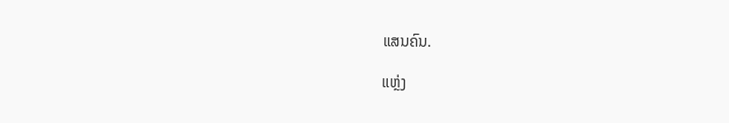ແສນຄົນ.

ແຫຼ່ງ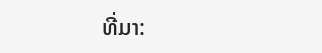ທີ່ມາ: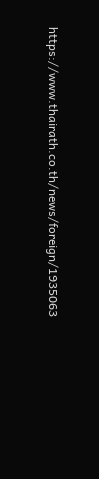https://www.thairath.co.th/news/foreign/1935063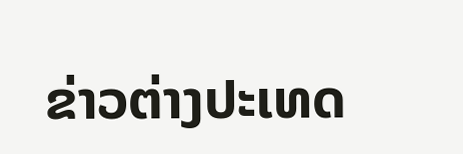ຂ່າວຕ່າງປະເທດ